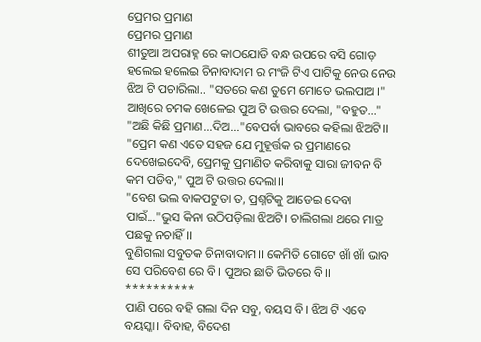ପ୍ରେମର ପ୍ରମାଣ
ପ୍ରେମର ପ୍ରମାଣ
ଶୀତୁଆ ଅପରାହ୍ନ ରେ କାଠଯୋଡି ବନ୍ଧ ଉପରେ ବସି ଗୋଡ଼ ହଲେଇ ହଲେଇ ଚିନାବାଦାମ ର ମଂଜି ଟିଏ ପାଟିକୁ ନେଉ ନେଉ ଝିଅ ଟି ପଚାରିଲା.. "ସତରେ କଣ ତୁମେ ମୋତେ ଭଲପାଅ ।"
ଆଖିରେ ଚମକ ଖେଳେଇ ପୁଅ ଟି ଉତ୍ତର ଦେଲା, "ବହୁତ..."
"ଅଛି କିଛି ପ୍ରମାଣ...ଦିଅ..."ବେପର୍ବା ଭାବରେ କହିଲା ଝିଅଟି।।
"ପ୍ରେମ କଣ ଏତେ ସହଜ ଯେ ମୁହୂର୍ତ୍ତକ ର ପ୍ରମାଣରେ ଦେଖେଇଦେବି, ପ୍ରେମକୁ ପ୍ରମାଣିତ କରିବାକୁ ସାରା ଜୀବନ ବି କମ ପଡିବ," ପୁଅ ଟି ଉତ୍ତର ଦେଲା।।
"ବେଶ ଭଲ ବାକପଟୁତା ତ, ପ୍ରଶ୍ନଟିକୁ ଆଡେଇ ଦେବା ପାଇଁ..."ଭୁସ କିନା ଉଠିପଡ଼ିଲା ଝିଅଟି। ଚାଲିଗଲା ଥରେ ମାତ୍ର ପଛକୁ ନଚାହିଁ।।
ବୁଣିଗଲା ସବୁତକ ଚିନାବାଦାମ।। କେମିତି ଗୋଟେ ଖାଁ ଖାଁ ଭାବ ସେ ପରିବେଶ ରେ ବି। ପୁଅର ଛାତି ଭିତରେ ବି।।
**********
ପାଣି ପରେ ବହି ଗଲା ଦିନ ସବୁ, ବୟସ ବି। ଝିଅ ଟି ଏବେ ବୟସ୍କା। ବିବାହ, ବିଦେଶ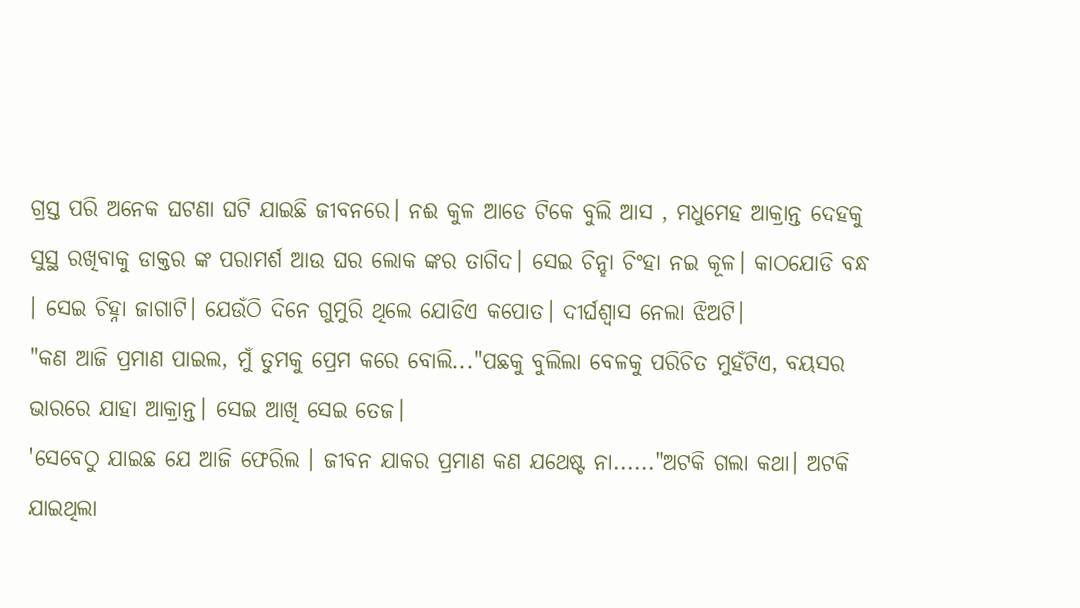ଗ୍ରସ୍ତ ପରି ଅନେକ ଘଟଣା ଘଟି ଯାଇଛି ଜୀବନରେ। ନଈ କୁଳ ଆଡେ ଟିକେ ବୁଲି ଆସ , ମଧୁମେହ ଆକ୍ରାନ୍ତ ଦେହକୁ ସୁସ୍ଥ ରଖିବାକୁ ଡାକ୍ତର ଙ୍କ ପରାମର୍ଶ ଆଉ ଘର ଲୋକ ଙ୍କର ତାଗିଦ। ସେଇ ଚିନ୍ହା ଚିଂହା ନଇ କୂଳ। କାଠଯୋଡି ବନ୍ଧ । ସେଇ ଚିହ୍ନା ଜାଗାଟି। ଯେଉଁଠି ଦିନେ ଗୁମୁରି ଥିଲେ ଯୋଡିଏ କପୋତ। ଦୀର୍ଘଶ୍ବାସ ନେଲା ଝିଅଟି।
"କଣ ଆଜି ପ୍ରମାଣ ପାଇଲ, ମୁଁ ତୁମକୁ ପ୍ରେମ କରେ ବୋଲି..."ପଛକୁ ବୁଲିଲା ବେଳକୁ ପରିଚିତ ମୁହଁଟିଏ, ବୟସର ଭାରରେ ଯାହା ଆକ୍ରାନ୍ତ। ସେଇ ଆଖି ସେଇ ତେଜ।
'ସେବେଠୁ ଯାଇଛ ଯେ ଆଜି ଫେରିଲ । ଜୀବନ ଯାକର ପ୍ରମାଣ କଣ ଯଥେଷ୍ଟ ନା......"ଅଟକି ଗଲା କଥା। ଅଟକି ଯାଇଥିଲା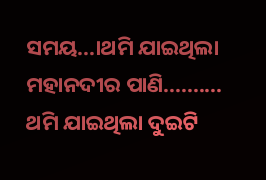ସମୟ...।ଥମି ଯାଇଥିଲା ମହାନଦୀର ପାଣି..........
ଥମି ଯାଇଥିଲା ଦୁଇଟି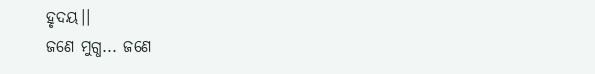ହୃଦୟ।।
ଜଣେ ମୁଗ୍ଧ... ଜଣେ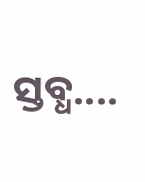ସ୍ତବ୍ଧ....